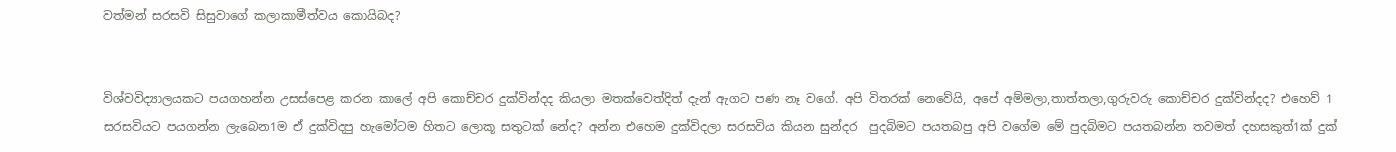වත්මන් සරසවි සිසුවාගේ කලාකාමීත්වය කොයිබද?


විශ්වවිද්‍යාලයකට පයගහන්න උසස්පෙළ කරන කාලේ අපි කොච්චර දුක්වින්දද කියලා මතක්වෙත්දිත් දැන් ඇගට පණ නෑ වගේ. අපි විතරක් නෙවේයි, අපේ අම්මලා,තාත්තලා,ගුරුවරු කොච්චර දුක්වින්දද? එහෙව් 1 සරසවියට පයගන්න ලැබෙන1ම ඒ දුක්විදපු හැමෝටම හිතට ලොකූ සතුටක් නේද? අන්න එහෙම දුක්විදලා සරසවිය කියන සුන්දර  පුදබිමට පයතබපු අපි වගේම මේ පුදබිමට පයතබන්න තවමත් දහසකුත්1ක් දුක්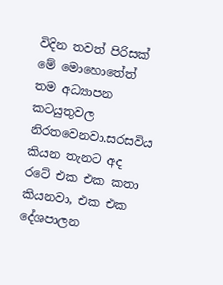විදින තවත් පිරිසක් මේ මොහොතේත් තම අධ්‍යාපන කටයුතුවල නිරතවෙනවා.සරසවිය කියන තැනට අද රටේ එක එක කතා කියනවා, එක එක දේශපාලන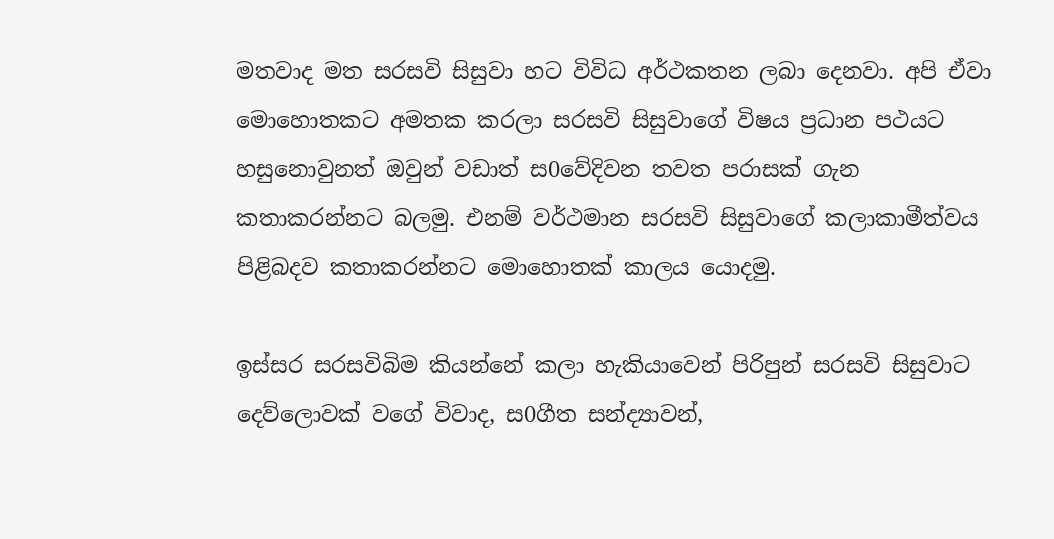මතවාද මත සරසවි සිසුවා හට විවිධ අර්ථකතන ලබා දෙනවා. අපි ඒවා මොහොතකට අමතක කරලා සරසවි සිසුවාගේ විෂය ප්‍රධාන පථයට හසුනොවුනත් ඔවුන් වඩාත් ස0වේදිවන තවත පරාසක් ගැන කතාකරන්නට බලමු. එනම් වර්ථමාන සරසවි සිසුවාගේ කලාකාමීත්වය පිළිබදව කතාකරන්නට මොහොතක් කාලය යොදමු.

ඉස්සර සරසවිබිම කියන්නේ කලා හැකියාවෙන් පිරිපුන් සරසවි සිසුවාට දෙව්ලොවක් වගේ විවාද, ස0ගීත සන්ද්‍යාවන්,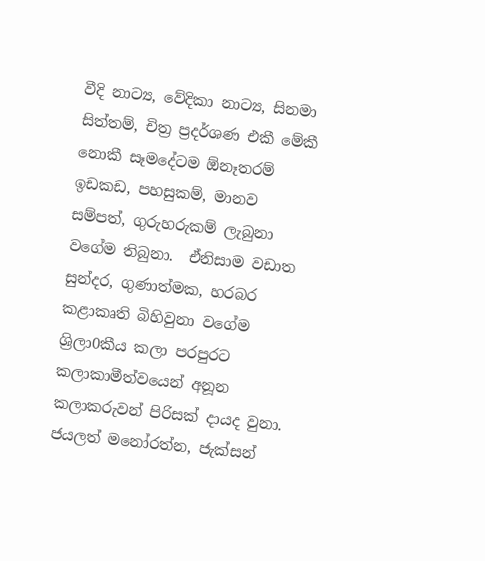වීදි නාට්‍ය, වේදිකා නාට්‍ය, සිනමා සිත්තම්, චිත්‍ර ප්‍රදර්ශණ එකී මේකී නොකී සෑමදේටම ඕනෑතරම් ඉඩකඩ, පහසුකම්, මානව සම්පත්, ගුරුහරුකම් ලැබුනා වගේම තිබුනා.  ඒනිසාම වඩාත සුන්දර, ගුණාත්මක, හරබර කළාකෘති බිහිවුනා වගේම ශ්‍රිලා0කීය කලා පරපුරට කලාකාමීත්වයෙන් අනූන කලාකරුවන් පිරිසක් දායද වුනා. ජයලත් මනෝරත්න, ජැක්සන්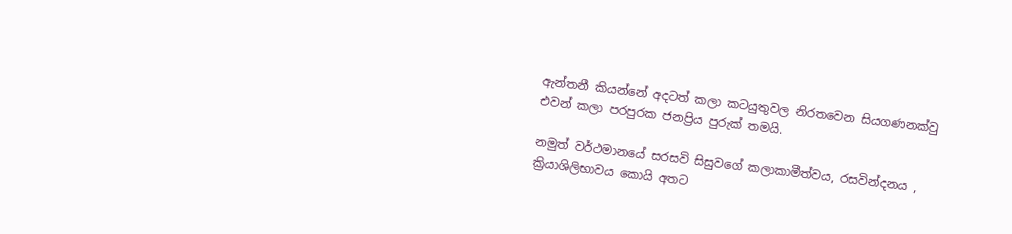ඇන්තනී කියන්නේ අදටත් කලා කටයුතුවල නිරතවෙන සියගණනක්වු එවන් කලා පරපුරක ජනප්‍රිය පුරුක් තමයි.

නමුත් වර්ථමානයේ සරසවි සිසුවගේ කලාකාමීත්වය, රසවින්දනය , ක්‍රියාශිලිභාවය කොයි අතට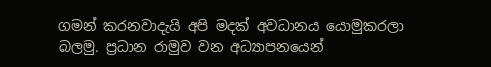ගමන් කරනවාදැයි අපි මදක් අවධානය යොමුකරලා බලමු. ප්‍රධාන රාමුව වන අධ්‍යාපනයෙන්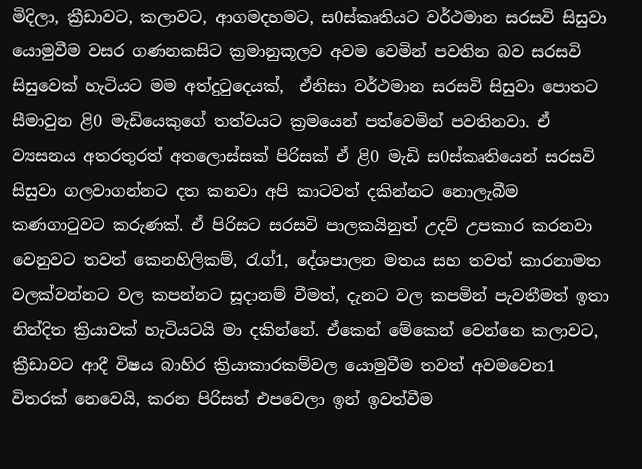මිදිලා, ක්‍රීඩාවට, කලාවට, ආගමදහමට, ස0ස්කෘතියට වර්ථමාන සරසවි සිසුවා යොමුවීම වසර ගණනකසිට ක්‍රමානුකූලව අවම වෙමින් පවතින බව සරසවි සිසුවෙක් හැටියට මම අත්දු‍ටුදෙයක්,  ඒනිසා වර්ථමාන සරසවි සිසුවා පොතට සීමාවුන ළි0 මැඩියෙකුගේ තත්වයට ක්‍රමයෙන් පත්වෙමින් පවතිනවා. ඒ ව්‍යසනය අතරතුරත් අතලොස්සක් පිරිසක් ඒ ළි0 මැඩි ස0ස්කෘතියෙන් සරසවි සිසුවා ගලවාගන්නට දත කනවා අපි කාටවත් දකින්නට නොලැබීම කණගා‍ටුවට කරුණක්. ඒ පිරිසට සරසවි පාලකයිනුත් උදව් උපකාර කරනවා වෙනුවට තවත් කෙනහිලිකම්, රැග්1, දේශපාලන මතය සහ තවත් කාරනාමත වලක්වන්නට වල කපන්නට සූදානම් වීමත්, දැනට වල කපමින් පැවතීමත් ඉතා නින්දිත ක්‍රියාවක් හැටියටයි මා දකින්නේ. ඒකෙන් මේකෙන් වෙන්නෙ කලාවට, ක්‍රීඩාවට ආදී විෂය බාහිර ක්‍රියාකාරකම්වල යොමුවීම තවත් අවමවෙන1 විතරක් නෙවෙයි, කරන පිරිසත් එපවෙලා ඉන් ඉවත්වීම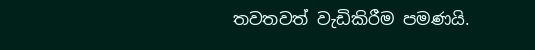තවතවත් වැඩිකිරීම පමණයි.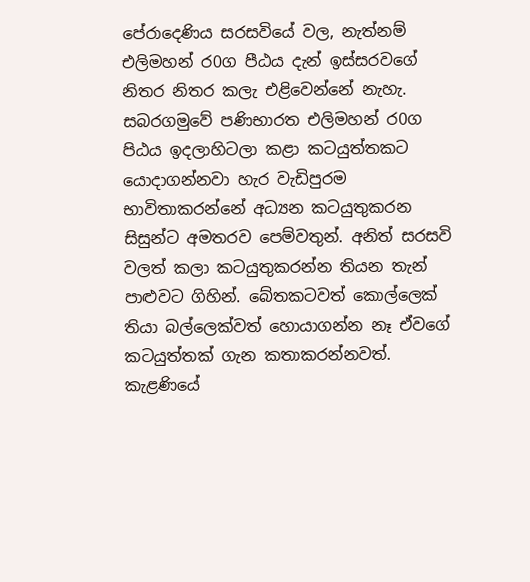පේරාදෙණිය සරසවියේ වල, නැත්නම් එලිමහන් ර0ග පීඨය දැන් ඉස්සරවගේ නිතර නිතර කලැ එළිවෙන්නේ නැහැ. සබරගමුවේ පණිභාරත එලිමහන් ර0ග පිඨය ඉදලාහිටලා කළා කටයුත්තකට යොදාගන්නවා හැර වැඩිපුරම භාවිතාකරන්නේ අධ්‍යන කටයුතුකරන සිසුන්ට අමතරව පෙම්වතුන්. අනිත් සරසවි වලත් කලා කටයුතුකරන්න තියන තැන් පාළුවට ගිහින්. බේතකටවත් කොල්ලෙක් තියා බල්ලෙක්වත් හොයාගන්න නෑ ඒවගේ කටයුත්තක් ගැන කතාකරන්නවත්. කැළණියේ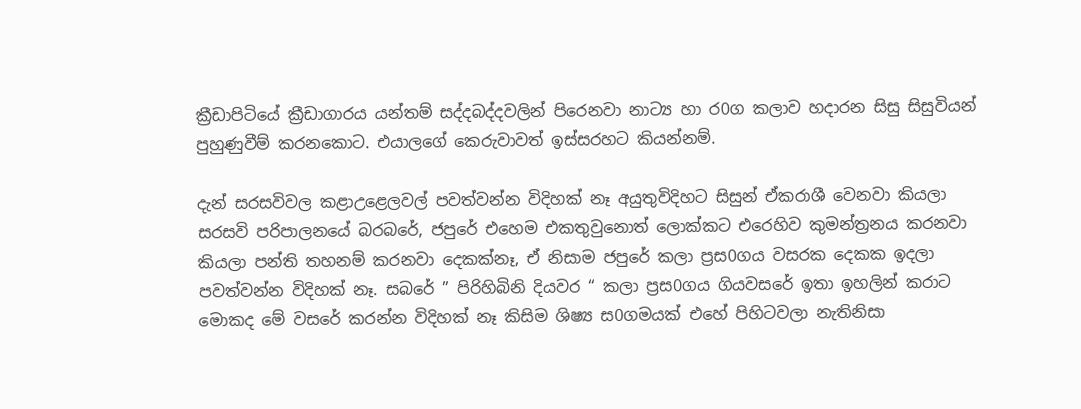ක්‍රීඩාපිටියේ ක්‍රීඩාගාරය යන්තම් සද්දබද්දවලින් පිරෙනවා නාට්‍ය හා ර0ග කලාව හදාරන සිසු සිසුවියන් පුහුණුවීම් කරනකොට. එයාලගේ කෙරුවාවත් ඉස්සරහට කියන්නම්.

දැන් සරසවිවල කළාඋළෙලවල් පවත්වන්න විදිහක් නෑ අයුතුවිදිහට සිසුන් ඒකරාශී වෙනවා කියලා සරසවි පරිපාලනයේ බරබරේ, ජපුරේ එහෙම එකතුවුනොත් ලොක්කට එරෙහිව කුමන්ත්‍රනය කරනවා කියලා පන්ති තහනම් කරනවා දෙකක්නෑ, ඒ නිසාම ජපුරේ කලා ප්‍රස0ගය වසරක දෙකක ඉදලා පවත්වන්න විදිහක් නෑ. සබරේ ” පිරිහිබිනි දියවර “ කලා ප්‍රස0ගය ගියවසරේ ඉතා ඉහලින් කරාට මොකද මේ වසරේ කරන්න විදිහක් නෑ කිසිම ශිෂ්‍ය ස0ගමයක් එහේ පිහිටවලා නැතිනිසා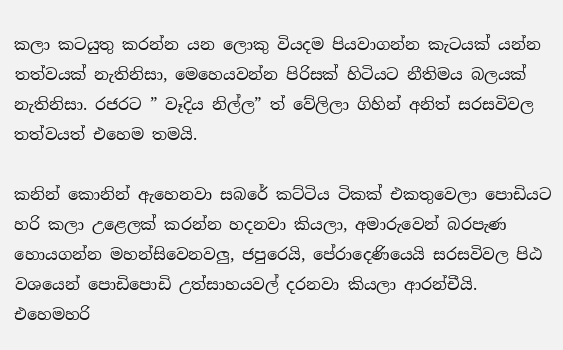කලා කටයුතු කරන්න යන ලොකු වියදම පියවාගන්න කැටයක් යන්න තත්වයක් නැතිනිසා, මෙහෙයවන්න පිරිසක් හිටියට නීතිමය බලයක් නැතිනිසා. රජරට ” වෑදිය නිල්ල” ත් වේලිලා ගිහින් අනිත් සරසවිවල තත්වයත් එහෙම තමයි.

කනින් කොනින් ඇහෙනවා සබරේ කට්ටිය ටිකක් එකතුවෙලා පොඩියට හරි කලා උළෙලක් කරන්න හදනවා කියලා, අමාරුවෙන් බරපැණ හොයගන්න මහන්සිවෙනවලු, ජපුරෙයි, පේරාදෙණියෙයි සරසවිවල පිඨ වශයෙන් පොඩිපොඩි උත්සාහයවල් දරනවා කියලා ආරන්චීයි. එහෙමහරි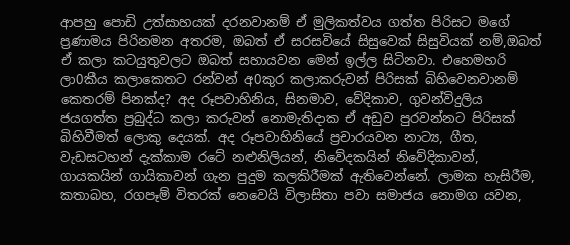ආපහු පොඩි උත්සාහයක් දරනවානම් ඒ මුලිකත්වය ගත්ත පිරිසට මගේ ප්‍රණාමය පිරිනමන අතරම, ඔබත් ඒ සරසවියේ සිසුවෙක් සිසුවියක් නම්,ඔබත් ඒ කලා කටයුතුවලට ඔබත් සහායවන මෙන් ඉල්ල සිටිනවා. එහෙමහරි ලා0කීය කලාකෙතට රන්වන් අ0කුර කලාකරුවන් පිරිසක් බිහිවෙනවානම් කෙතරම් පිනක්ද? අද රූපවාහිනිය, සිනමාව, වේදිකාව, ගුවන්විදුලිය ජයගත්ත ප්‍රබුද්ධ කලා කරුවන් නොමැතිදාක ඒ අඩුව පුරවන්නට පිරිසක් බිහිවීමත් ලොකු දෙයක්. අද රූපවාහිනියේ ප්‍රචාරයවන නාට්‍ය, ගීත, වැඩසටහන් දැක්කාම රටේ නළුනිලියන්, නිවේදකයින් නිවේදිකාවන්, ගායකයින් ගායිකාවන් ගැන පුදුම කලකිරීමක් ඇතිවෙන්නේ. ලාමක හැසිරීම, කතාබහ, රගපෑම් විතරක් නෙවෙයි විලාසිතා පවා සමාජය නොමග යවන,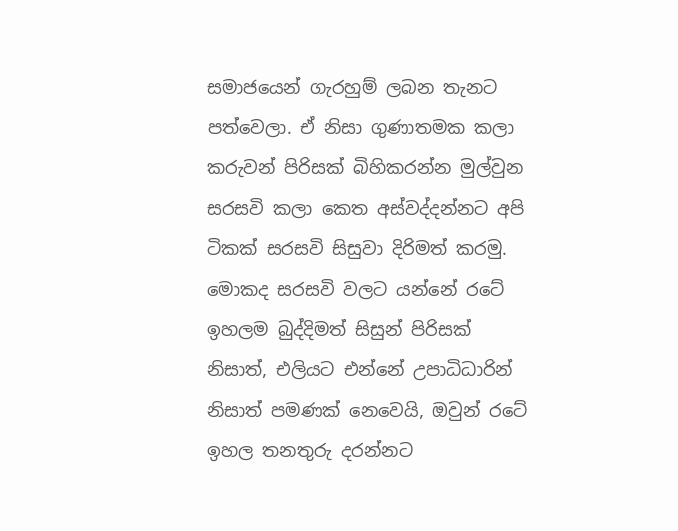සමාජයෙන් ගැරහුම් ලබන තැනට පත්වෙලා. ඒ නිසා ගුණාතමක කලා කරුවන් පිරිසක් බිහිකරන්න මුල්වුන සරසවි කලා කෙත අස්වද්දන්නට අපි ටිකක් සරසවි සිසුවා දිරිමත් කරමු. මොකද සරසවි වලට යන්නේ රටේ ඉහලම බුද්දිමත් සිසුන් පිරිසක් නිසාත්, එලියට එන්නේ උපාධිධාරින් නිසාත් පමණක් නෙවෙයි, ඔවුන් රටේ ඉහල තනතුරු දරන්නට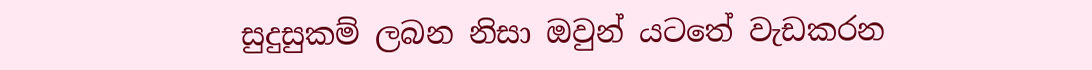සුදුසුකම් ලබන නිසා ඔවුන් යටතේ වැඩකරන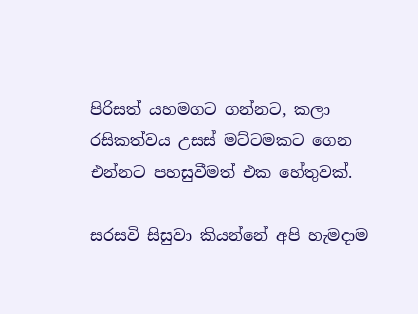පිරිසත් යහමගට ගන්නට, කලා රසිකත්වය උසස් මට්ටමකට ගෙන එන්නට පහසුවීමත් එක හේතුවක්.

සරසවි සිසුවා කියන්නේ අපි හැමදාම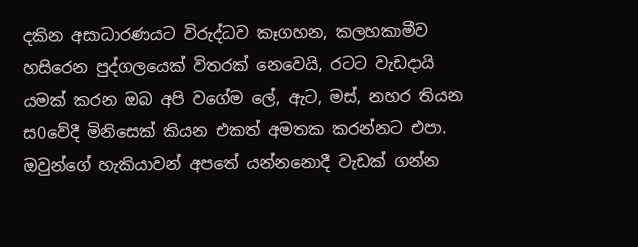දකින අසාධාරණයට විරුද්ධව කෑගහන, කලහකාමීව හසිරෙන පුද්ගලයෙක් විතරක් නෙවෙයි, රටට වැඩදායි යමක් කරන ඔබ අපි වගේම ලේ, ඇට, මස්, නහර තියන ස0වේදී මිනිසෙක් කියන එකත් අමතක කරන්නට එපා. ඔවුන්ගේ හැකියාවන් අපතේ යන්නනොදී වැඩක් ගන්න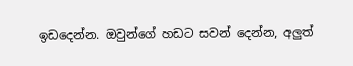ඉඩදෙන්න. ඔවුන්ගේ හඩට සවන් දෙන්න, අලුත්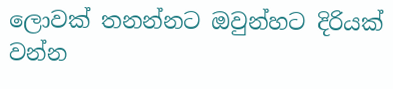ලොවක් තනන්නට ඔවුන්හට දිරියක් වන්න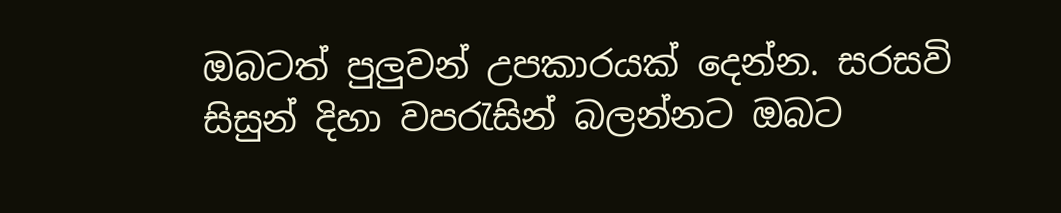ඔබටත් පුලුවන් උපකාරයක් දෙන්න. සරසවි සිසුන් දිහා වප‍රැසින් බලන්නට ඔබට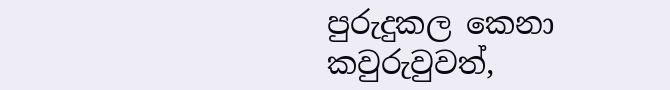පුරුදුකල කෙනා කවුරුවුවත්,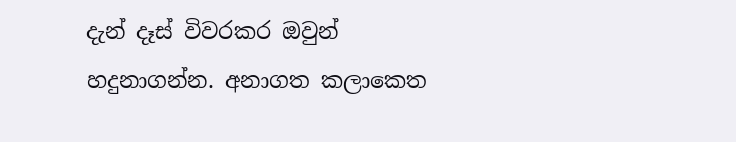දැන් දෑස් විවරකර ඔවුන් හදුනාගන්න. අනාගත කලාකෙත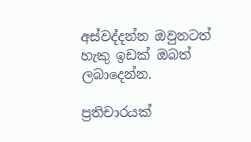අස්වද්දන්න ඔවුනටත් හැකු ඉඩක් ඔබත් ලබාදෙන්න.

ප්‍රතිචාරයක්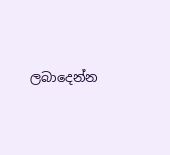ලබාදෙන්න